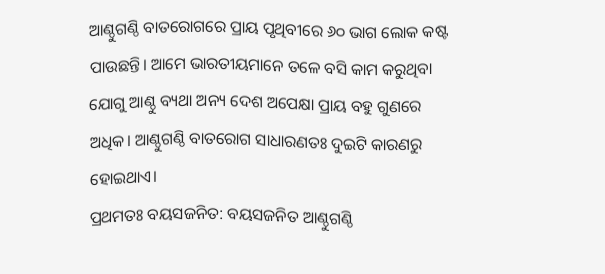ଆଣ୍ଠୁଗଣ୍ଠି ବାତରୋଗରେ ପ୍ରାୟ ପୃଥିବୀରେ ୬୦ ଭାଗ ଲୋକ କଷ୍ଟ ପାଉଛନ୍ତି। ଆମେ ଭାରତୀୟମାନେ ତଳେ ବସି କାମ କରୁଥିବା ଯୋଗୁ ଆଣ୍ଠୁ ବ୍ୟଥା ଅନ୍ୟ ଦେଶ ଅପେକ୍ଷା ପ୍ରାୟ ବହୁ ଗୁଣରେ ଅଧିକ। ଆଣ୍ଠୁଗଣ୍ଠି ବାତରୋଗ ସାଧାରଣତଃ ଦୁଇଟି କାରଣରୁ ହୋଇଥାଏ।
ପ୍ରଥମତଃ ବୟସଜନିତ: ବୟସଜନିତ ଆଣ୍ଠୁଗଣ୍ଠି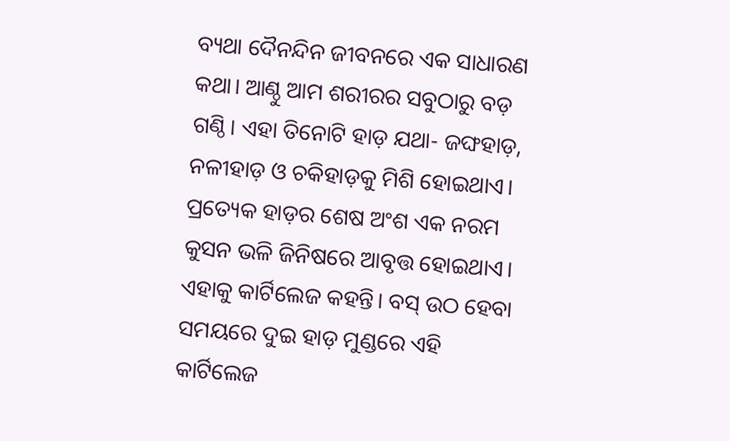ବ୍ୟଥା ଦୈନନ୍ଦିନ ଜୀବନରେ ଏକ ସାଧାରଣ କଥା। ଆଣ୍ଠୁ ଆମ ଶରୀରର ସବୁଠାରୁ ବଡ଼ ଗଣ୍ଠି। ଏହା ତିନୋଟି ହାଡ଼ ଯଥା- ଜଙ୍ଘହାଡ଼, ନଳୀହାଡ଼ ଓ ଚକିହାଡ଼କୁ ମିଶି ହୋଇଥାଏ। ପ୍ରତ୍ୟେକ ହାଡ଼ର ଶେଷ ଅଂଶ ଏକ ନରମ କୁସନ ଭଳି ଜିନିଷରେ ଆବୃତ୍ତ ହୋଇଥାଏ। ଏହାକୁ କାର୍ଟିଲେଜ କହନ୍ତି। ବସ୍ ଉଠ ହେବା ସମୟରେ ଦୁଇ ହାଡ଼ ମୁଣ୍ଡରେ ଏହି କାର୍ଟିଲେଜ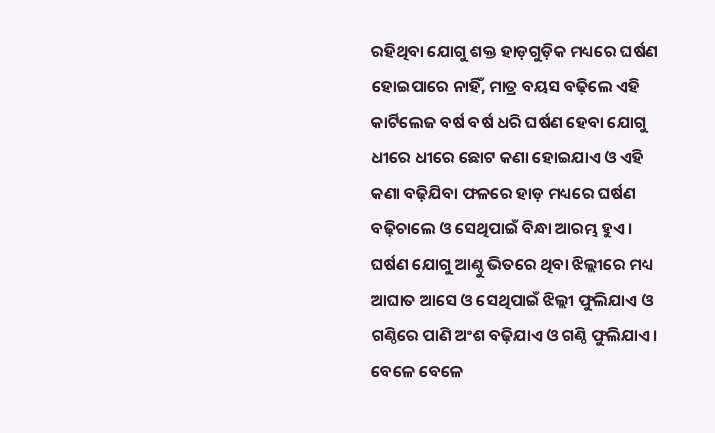ରହିଥିବା ଯୋଗୁ ଶକ୍ତ ହାଡ଼ଗୁଡ଼ିକ ମଧ୍ୟରେ ଘର୍ଷଣ ହୋଇପାରେ ନାହିଁ, ମାତ୍ର ବୟସ ବଢ଼ିଲେ ଏହି କାର୍ଟିଲେଜ ବର୍ଷ ବର୍ଷ ଧରି ଘର୍ଷଣ ହେବା ଯୋଗୁ ଧୀରେ ଧୀରେ ଛୋଟ କଣା ହୋଇଯାଏ ଓ ଏହି କଣା ବଢ଼ିଯିବା ଫଳରେ ହାଡ଼ ମଧ୍ୟରେ ଘର୍ଷଣ ବଢ଼ିଚାଲେ ଓ ସେଥିପାଇଁ ବିନ୍ଧା ଆରମ୍ଭ ହୁଏ। ଘର୍ଷଣ ଯୋଗୁ ଆଣ୍ଠୁ ଭିତରେ ଥିବା ଝିଲ୍ଲୀରେ ମଧ୍ୟ ଆଘାତ ଆସେ ଓ ସେଥିପାଇଁ ଝିଲ୍ଲୀ ଫୁଲିଯାଏ ଓ ଗଣ୍ଠିରେ ପାଣି ଅଂଶ ବଢ଼ିଯାଏ ଓ ଗଣ୍ଠି ଫୁଲିଯାଏ। ବେଳେ ବେଳେ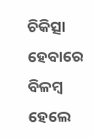ଚିକିତ୍ସା ହେବାରେ ବିଳମ୍ବ ହେଲେ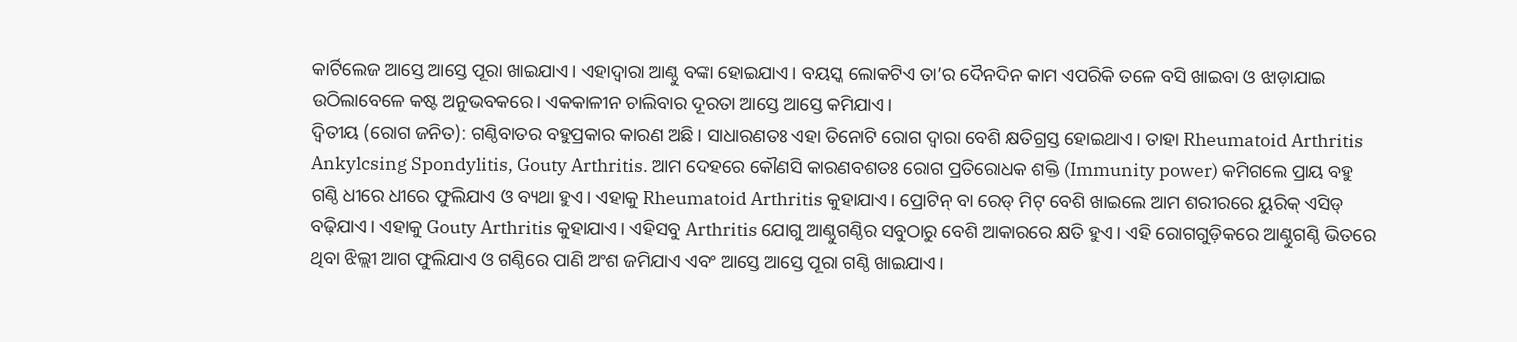କାର୍ଟିଲେଜ ଆସ୍ତେ ଆସ୍ତେ ପୂରା ଖାଇଯାଏ। ଏହାଦ୍ୱାରା ଆଣ୍ଠୁ ବଙ୍କା ହୋଇଯାଏ। ବୟସ୍କ ଲୋକଟିଏ ତା’ର ଦୈନଦିନ କାମ ଏପରିକି ତଳେ ବସି ଖାଇବା ଓ ଝାଡ଼ାଯାଇ ଉଠିଲାବେଳେ କଷ୍ଟ ଅନୁଭବକରେ। ଏକକାଳୀନ ଚାଲିବାର ଦୂରତା ଆସ୍ତେ ଆସ୍ତେ କମିଯାଏ।
ଦ୍ୱିତୀୟ (ରୋଗ ଜନିତ): ଗଣ୍ଠିବାତର ବହୁପ୍ରକାର କାରଣ ଅଛି। ସାଧାରଣତଃ ଏହା ତିନୋଟି ରୋଗ ଦ୍ୱାରା ବେଶି କ୍ଷତିଗ୍ରସ୍ତ ହୋଇଥାଏ। ତାହା Rheumatoid Arthritis Ankylcsing Spondylitis, Gouty Arthritis. ଆମ ଦେହରେ କୌଣସି କାରଣବଶତଃ ରୋଗ ପ୍ରତିରୋଧକ ଶକ୍ତି (Immunity power) କମିଗଲେ ପ୍ରାୟ ବହୁ ଗଣ୍ଠି ଧୀରେ ଧୀରେ ଫୁଲିଯାଏ ଓ ବ୍ୟଥା ହୁଏ। ଏହାକୁ Rheumatoid Arthritis କୁହାଯାଏ। ପ୍ରୋଟିନ୍ ବା ରେଡ୍ ମିଟ୍ ବେଶି ଖାଇଲେ ଆମ ଶରୀରରେ ୟୁରିକ୍ ଏସିଡ୍ ବଢ଼ିଯାଏ। ଏହାକୁ Gouty Arthritis କୁହାଯାଏ। ଏହିସବୁ Arthritis ଯୋଗୁ ଆଣ୍ଠୁଗଣ୍ଠିର ସବୁଠାରୁ ବେଶି ଆକାରରେ କ୍ଷତି ହୁଏ। ଏହି ରୋଗଗୁଡ଼ିକରେ ଆଣ୍ଠୁଗଣ୍ଠି ଭିତରେ ଥିବା ଝିଲ୍ଲୀ ଆଗ ଫୁଲିଯାଏ ଓ ଗଣ୍ଠିରେ ପାଣି ଅଂଶ ଜମିଯାଏ ଏବଂ ଆସ୍ତେ ଆସ୍ତେ ପୂରା ଗଣ୍ଠି ଖାଇଯାଏ।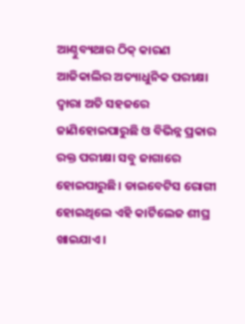ଆଣ୍ଠୁବ୍ୟଥାର ଠିକ୍ କାରଣ ଆଜିକାଲିର ଅତ୍ୟାଧୁନିକ ପରୀକ୍ଷା ଦ୍ୱାରା ଅତି ସହଜରେ ଜାଣିହୋଇପାରୁଛି ଓ ବିଭିନ୍ନ ପ୍ରକାର ରକ୍ତ ପରୀକ୍ଷା ସବୁ ଜାଗାରେ ହୋଇପାରୁଛି। ଡାଇବେଟିସ ରୋଗୀ ହୋଇଥିଲେ ଏହି କାର୍ଟିଲେଜ ଶୀଘ୍ର ଖାଇଯାଏ।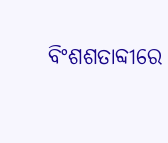ବିଂଶଶତାବ୍ଦୀରେ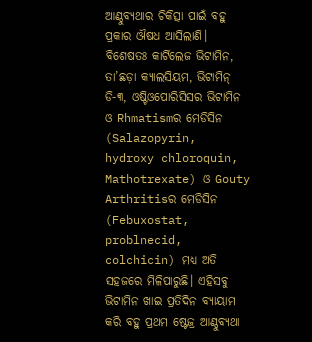ଆଣ୍ଠୁବ୍ୟଥାର ଚିକିତ୍ସା ପାଇଁ ବହୁ ପ୍ରକାର ଔଷଧ ଆସିଲାଣି। ବିଶେଷତଃ କାର୍ଟିଲେଜ ଭିଟାମିନ, ତା’ଛଡ଼ା କ୍ୟାଲସିୟମ, ଭିଟାମିନ୍ ଡି-୩, ଓଷ୍ଟିଓପୋରିସିସର ଭିଟାମିନ ଓ Rhmatismର ମେଡିସିନ (Salazopyrin, hydroxy chloroquin, Mathotrexate) ଓ Gouty Arthritisର ମେଡିସିନ (Febuxostat, problnecid, colchicin) ମଧ୍ୟ ଅତି ସହଜରେ ମିଳିପାରୁଛି। ଏହିସବୁ ଭିଟାମିନ ଖାଇ ପ୍ରତିଦିନ ବ୍ୟାୟାମ କରି ବହୁ ପ୍ରଥମ ଷ୍ଟେଜ୍ର ଆଣ୍ଠୁବ୍ୟଥା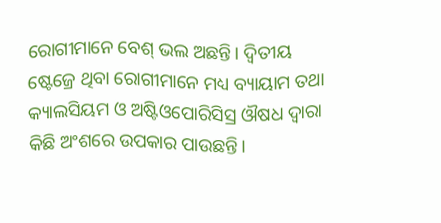ରୋଗୀମାନେ ବେଶ୍ ଭଲ ଅଛନ୍ତି। ଦ୍ୱିତୀୟ ଷ୍ଟେଜ୍ରେ ଥିବା ରୋଗୀମାନେ ମଧ୍ୟ ବ୍ୟାୟାମ ତଥା କ୍ୟାଲସିୟମ ଓ ଅଷ୍ଟିଓପୋରିସିସ୍ର ଔଷଧ ଦ୍ୱାରା କିଛି ଅଂଶରେ ଉପକାର ପାଉଛନ୍ତି।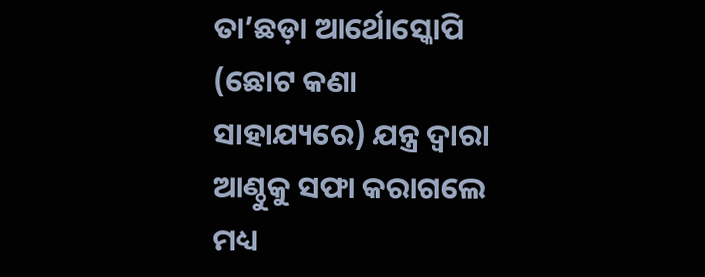ତା’ଛଡ଼ା ଆର୍ଥୋସ୍କୋପି (ଛୋଟ କଣା ସାହାଯ୍ୟରେ) ଯନ୍ତ୍ର ଦ୍ୱାରା ଆଣ୍ଠୁକୁ ସଫା କରାଗଲେ ମଧ୍ୟ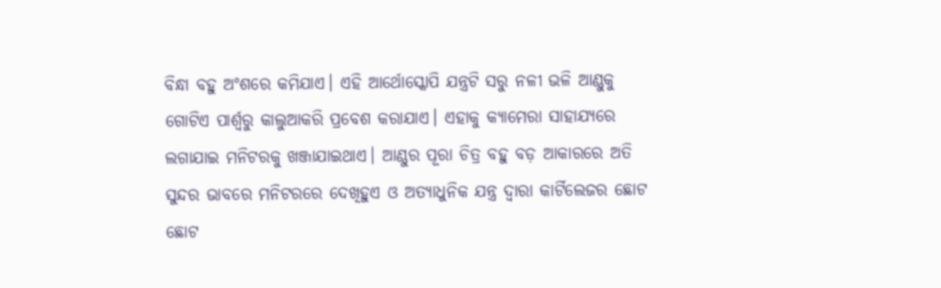ବିନ୍ଧା ବହୁ ଅଂଶରେ କମିଯାଏ। ଏହି ଆର୍ଥୋସ୍କୋପି ଯନ୍ତ୍ରଟି ସରୁ ନଳୀ ଭଳି ଆଣ୍ଠୁକୁ ଗୋଟିଏ ପାର୍ଶ୍ୱରୁ କାଲୁଆକରି ପ୍ରବେଶ କରାଯାଏ। ଏହାକୁ କ୍ୟାମେରା ସାହାଯ୍ୟରେ ଲଗାଯାଇ ମନିଟରକୁ ଖଞ୍ଜାଯାଇଥାଏ। ଆଣ୍ଠୁର ପୂରା ଚିତ୍ର ବହୁ ବଡ଼ ଆକାରରେ ଅତି ସୁନ୍ଦର ଭାବରେ ମନିଟରରେ ଦେଖିହୁଏ ଓ ଅତ୍ୟାଧୁନିକ ଯନ୍ତ୍ର ଦ୍ୱାରା କାର୍ଟିଲେଜର ଛୋଟ ଛୋଟ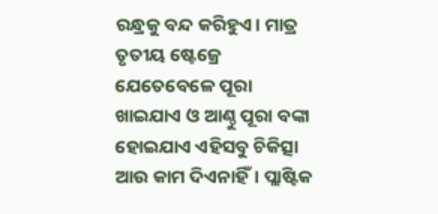ରନ୍ଧ୍ରକୁ ବନ୍ଦ କରିହୁଏ। ମାତ୍ର ତୃତୀୟ ଷ୍ଟେଜ୍ରେ ଯେତେବେଳେ ପୂରା ଖାଇଯାଏ ଓ ଆଣ୍ଠୁ ପୂରା ବଙ୍କା ହୋଇଯାଏ ଏହିସବୁ ଚିକିତ୍ସା ଆଉ କାମ ଦିଏନାହିଁ। ପ୍ଲାଷ୍ଟିକ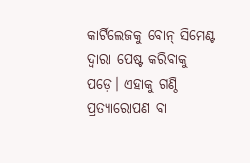କାର୍ଟିଲେଜକୁ ବୋନ୍ ସିମେଣ୍ଟ ଦ୍ୱାରା ପେଷ୍ଟ କରିବାକୁ ପଡ଼େ। ଏହାକୁ ଗଣ୍ଠି ପ୍ରତ୍ୟାରୋପଣ ବା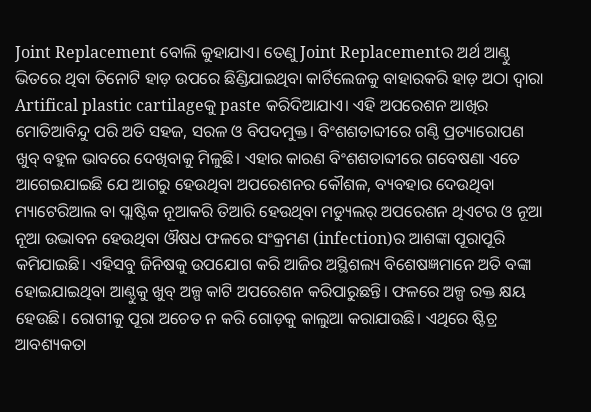Joint Replacement ବୋଲି କୁହାଯାଏ। ତେଣୁ Joint Replacementର ଅର୍ଥ ଆଣ୍ଠୁ ଭିତରେ ଥିବା ତିନୋଟି ହାଡ଼ ଉପରେ ଛିଣ୍ଡିଯାଇଥିବା କାର୍ଟିଲେଜକୁ ବାହାରକରି ହାଡ଼ ଅଠା ଦ୍ୱାରା Artifical plastic cartilageକୁ paste କରିଦିଆଯାଏ। ଏହି ଅପରେଶନ ଆଖିର ମୋତିଆବିନ୍ଦୁ ପରି ଅତି ସହଜ, ସରଳ ଓ ବିପଦମୁକ୍ତ। ବିଂଶଶତାବ୍ଦୀରେ ଗଣ୍ଠି ପ୍ରତ୍ୟାରୋପଣ ଖୁବ୍ ବହୁଳ ଭାବରେ ଦେଖିବାକୁ ମିଳୁଛି। ଏହାର କାରଣ ବିଂଶଶତାବ୍ଦୀରେ ଗବେଷଣା ଏତେ ଆଗେଇଯାଇଛି ଯେ ଆଗରୁ ହେଉଥିବା ଅପରେଶନର କୌଶଳ, ବ୍ୟବହାର ଦେଉଥିବା ମ୍ୟାଟେରିଆଲ ବା ପ୍ଲାଷ୍ଟିକ ନୂଆକରି ତିଆରି ହେଉଥିବା ମଡ୍ୟୁଲର୍ ଅପରେଶନ ଥିଏଟର ଓ ନୂଆ ନୂଆ ଉଦ୍ଭାବନ ହେଉଥିବା ଔଷଧ ଫଳରେ ସଂକ୍ରମଣ (infection)ର ଆଶଙ୍କା ପୂରାପୂରି କମିଯାଇଛି। ଏହିସବୁ ଜିନିଷକୁ ଉପଯୋଗ କରି ଆଜିର ଅସ୍ଥିଶଲ୍ୟ ବିଶେଷଜ୍ଞମାନେ ଅତି ବଙ୍କା ହୋଇଯାଇଥିବା ଆଣ୍ଠୁକୁ ଖୁବ୍ ଅଳ୍ପ କାଟି ଅପରେଶନ କରିପାରୁଛନ୍ତି। ଫଳରେ ଅଳ୍ପ ରକ୍ତ କ୍ଷୟ ହେଉଛି। ରୋଗୀକୁ ପୂରା ଅଚେତ ନ କରି ଗୋଡ଼କୁ କାଲୁଆ କରାଯାଉଛି। ଏଥିରେ ଷ୍ଟିଚ୍ର ଆବଶ୍ୟକତା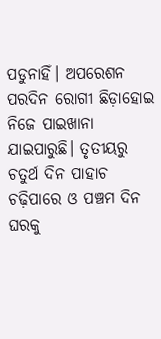ପଡୁନାହିଁ। ଅପରେଶନ ପରଦିନ ରୋଗୀ ଛିଡ଼ାହୋଇ ନିଜେ ପାଇଖାନା ଯାଇପାରୁଛି। ତୃତୀୟରୁ ଚତୁର୍ଥ ଦିନ ପାହାଚ ଚଢ଼ିପାରେ ଓ ପଞ୍ଚମ ଦିନ ଘରକୁ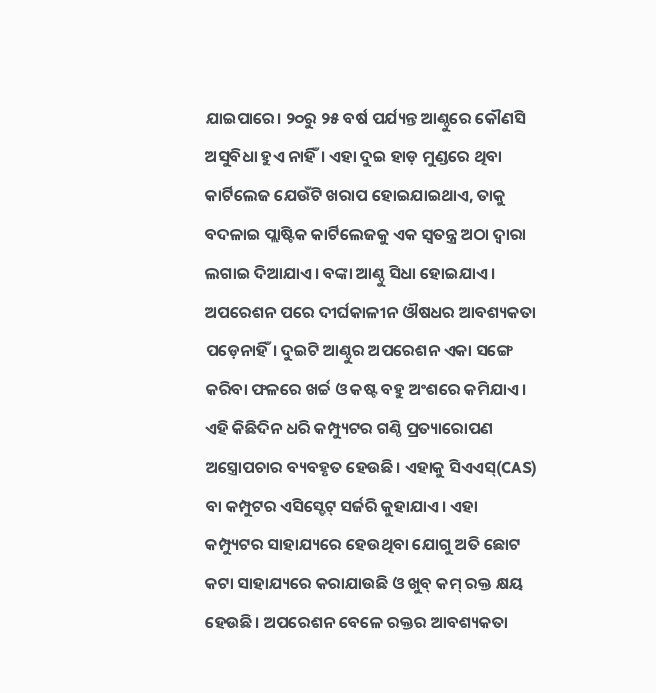ଯାଇପାରେ। ୨୦ରୁ ୨୫ ବର୍ଷ ପର୍ଯ୍ୟନ୍ତ ଆଣ୍ଠୁରେ କୌଣସି ଅସୁବିଧା ହୁଏ ନାହିଁ। ଏହା ଦୁଇ ହାଡ଼ ମୁଣ୍ଡରେ ଥିବା କାର୍ଟିଲେଜ ଯେଉଁଟି ଖରାପ ହୋଇଯାଇଥାଏ, ତାକୁ ବଦଳାଇ ପ୍ଲାଷ୍ଟିକ କାର୍ଟିଲେଜକୁ ଏକ ସ୍ବତନ୍ତ୍ର ଅଠା ଦ୍ୱାରା ଲଗାଇ ଦିଆଯାଏ। ବଙ୍କା ଆଣ୍ଠୁ ସିଧା ହୋଇଯାଏ। ଅପରେଶନ ପରେ ଦୀର୍ଘକାଳୀନ ଔଷଧର ଆବଶ୍ୟକତା ପଡ଼େନାହିଁ। ଦୁଇଟି ଆଣ୍ଠୁର ଅପରେଶନ ଏକା ସଙ୍ଗେ କରିବା ଫଳରେ ଖର୍ଚ୍ଚ ଓ କଷ୍ଟ ବହୁ ଅଂଶରେ କମିଯାଏ। ଏହି କିଛିଦିନ ଧରି କମ୍ପ୍ୟୁଟର ଗଣ୍ଠି ପ୍ରତ୍ୟାରୋପଣ ଅସ୍ତ୍ରୋପଚାର ବ୍ୟବହୃତ ହେଉଛି। ଏହାକୁ ସିଏଏସ୍(CAS) ବା କମ୍ପୁଟର ଏସିସ୍ଡେଟ୍ ସର୍ଜରି କୁହାଯାଏ। ଏହା କମ୍ପ୍ୟୁଟର ସାହାଯ୍ୟରେ ହେଉଥିବା ଯୋଗୁ ଅତି ଛୋଟ କଟା ସାହାଯ୍ୟରେ କରାଯାଉଛି ଓ ଖୁବ୍ କମ୍ ରକ୍ତ କ୍ଷୟ ହେଉଛି। ଅପରେଶନ ବେଳେ ରକ୍ତର ଆବଶ୍ୟକତା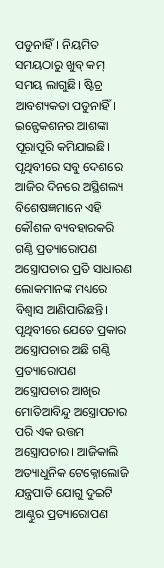ପଡୁନାହିଁ। ନିୟମିତ ସମୟଠାରୁ ଖୁବ୍ କମ୍ ସମୟ ଲାଗୁଛି। ଷ୍ଟିଚ୍ର ଆବଶ୍ୟକତା ପଡୁନାହିଁ। ଇନ୍ଫେକଶନର ଆଶଙ୍କା ପୂରାପୂରି କମିଯାଇଛି। ପୃଥିବୀରେ ସବୁ ଦେଶରେ ଆଜିର ଦିନରେ ଅସ୍ଥିଶଲ୍ୟ ବିଶେଷଜ୍ଞମାନେ ଏହି କୌଶଳ ବ୍ୟବହାରକରି ଗଣ୍ଠି ପ୍ରତ୍ୟାରୋପଣ ଅସ୍ତ୍ରୋପଚାର ପ୍ରତି ସାଧାରଣ ଲୋକମାନଙ୍କ ମଧ୍ୟରେ ବିଶ୍ୱାସ ଆଣିପାରିଛନ୍ତି। ପୃଥିବୀରେ ଯେତେ ପ୍ରକାର ଅସ୍ତ୍ରୋପଚାର ଅଛି ଗଣ୍ଠି ପ୍ରତ୍ୟାରୋପଣ ଅସ୍ତ୍ରୋପଚାର ଆଖିର ମୋତିଆବିନ୍ଦୁ ଅସ୍ତ୍ରୋପଚାର ପରି ଏକ ଉତ୍ତମ ଅସ୍ତ୍ରୋପଚାର। ଆଜିକାଲି ଅତ୍ୟାଧୁନିକ ଟେକ୍ନୋଲୋଜି ଯନ୍ତ୍ରପାତି ଯୋଗୁ ଦୁଇଟି ଆଣ୍ଠୁର ପ୍ରତ୍ୟାରୋପଣ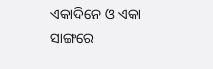ଏକାଦିନେ ଓ ଏକା ସାଙ୍ଗରେ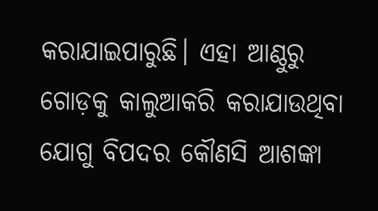କରାଯାଇପାରୁଛି। ଏହା ଆଣ୍ଠୁରୁ ଗୋଡ଼କୁ କାଲୁଆକରି କରାଯାଉଥିବା ଯୋଗୁ ବିପଦର କୌଣସି ଆଶଙ୍କା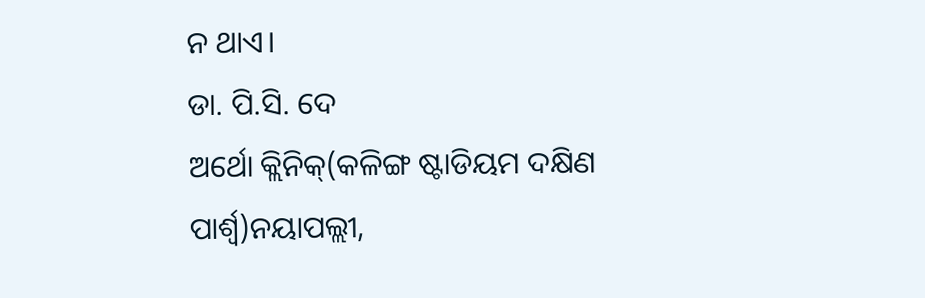ନ ଥାଏ।
ଡା. ପି.ସି. ଦେ
ଅର୍ଥୋ କ୍ଲିନିକ୍(କଳିଙ୍ଗ ଷ୍ଟାଡିୟମ ଦକ୍ଷିଣ ପାର୍ଶ୍ୱ)ନୟାପଲ୍ଲୀ,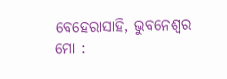ବେହେରାସାହି, ଭୁବନେଶ୍ୱର
ମୋ :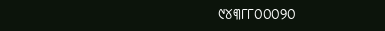୯୪୩୮୮୦୦୦୨୦